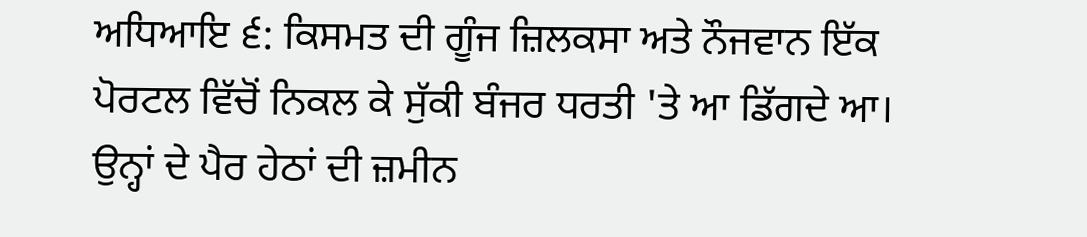ਅਧਿਆਇ ੬: ਕਿਸਮਤ ਦੀ ਗੂੰਜ ਜ਼ਿਲਕਸਾ ਅਤੇ ਨੌਜਵਾਨ ਇੱਕ ਪੋਰਟਲ ਵਿੱਚੋਂ ਨਿਕਲ ਕੇ ਸੁੱਕੀ ਬੰਜਰ ਧਰਤੀ 'ਤੇ ਆ ਡਿੱਗਦੇ ਆ। ਉਨ੍ਹਾਂ ਦੇ ਪੈਰ ਹੇਠਾਂ ਦੀ ਜ਼ਮੀਨ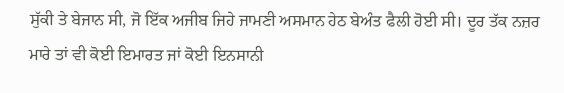ਸੁੱਕੀ ਤੇ ਬੇਜਾਨ ਸੀ, ਜੋ ਇੱਕ ਅਜੀਬ ਜਿਹੇ ਜਾਮਣੀ ਅਸਮਾਨ ਹੇਠ ਬੇਅੰਤ ਫੈਲੀ ਹੋਈ ਸੀ। ਦੂਰ ਤੱਕ ਨਜ਼ਰ ਮਾਰੇ ਤਾਂ ਵੀ ਕੋਈ ਇਮਾਰਤ ਜਾਂ ਕੋਈ ਇਨਸਾਨੀ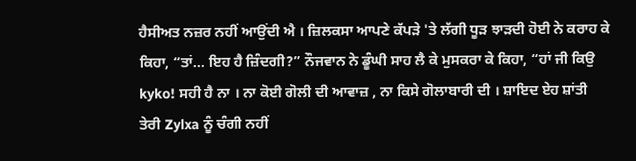ਹੈਸੀਅਤ ਨਜ਼ਰ ਨਹੀਂ ਆਉਂਦੀ ਐ । ਜ਼ਿਲਕਸਾ ਆਪਣੇ ਕੱਪੜੇ 'ਤੇ ਲੱਗੀ ਧੂੜ ਝਾੜਦੀ ਹੋਈ ਨੇ ਕਰਾਹ ਕੇ ਕਿਹਾ, “ਤਾਂ… ਇਹ ਹੈ ਜ਼ਿੰਦਗੀ?” ਨੌਜਵਾਨ ਨੇ ਡੂੰਘੀ ਸਾਹ ਲੈ ਕੇ ਮੁਸਕਰਾ ਕੇ ਕਿਹਾ, “ਹਾਂ ਜੀ ਕਿਉ kyko! ਸਹੀ ਹੈ ਨਾ । ਨਾ ਕੋਈ ਗੋਲੀ ਦੀ ਆਵਾਜ਼ , ਨਾ ਕਿਸੇ ਗੋਲਾਬਾਰੀ ਦੀ । ਸ਼ਾਇਦ ਏਹ ਸ਼ਾਂਤੀ ਤੇਰੀ Zylxa ਨੂੰ ਚੰਗੀ ਨਹੀਂ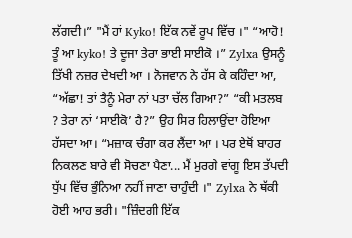ਲੱਗਦੀ।” "ਮੈਂ ਹਾਂ Kyko! ਇੱਕ ਨਵੇਂ ਰੂਪ ਵਿੱਚ ।" “ਆਹੋ! ਤੂੰ ਆ kyko! ਤੇ ਦੂਜਾ ਤੇਰਾ ਭਾਈ ਸਾਈਕੋ ।” Zylxa ਉਸਨੂੰ ਤਿੱਖੀ ਨਜ਼ਰ ਦੇਖਦੀ ਆ । ਨੋਜਵਾਨ ਨੇ ਹੱਸ ਕੇ ਕਹਿੰਦਾ ਆ, “ਅੱਛਾ! ਤਾਂ ਤੈਨੂੰ ਮੇਰਾ ਨਾਂ ਪਤਾ ਚੱਲ ਗਿਆ?” “ਕੀ ਮਤਲਬ ? ਤੇਰਾ ਨਾਂ ‘ਸਾਈਕੋ’ ਹੈ?” ਉਹ ਸਿਰ ਹਿਲਾਉਂਦਾ ਹੋਇਆ ਹੱਸਦਾ ਆ। “ਮਜ਼ਾਕ ਚੰਗਾ ਕਰ ਲੈਂਦਾ ਆ । ਪਰ ਏਥੋਂ ਬਾਹਰ ਨਿਕਲਣ ਬਾਰੇ ਵੀ ਸੋਚਣਾ ਪੈਣਾ... ਮੈਂ ਮੁਰਗੇ ਵਾਂਗੂ ਇਸ ਤੱਪਦੀ ਧੁੱਪ ਵਿੱਚ ਭੁੰਨਿਆ ਨਹੀਂ ਜਾਣਾ ਚਾਹੁੰਦੀ ।" Zylxa ਨੇ ਥੱਕੀ ਹੋਈ ਆਹ ਭਰੀ। "ਜ਼ਿੰਦਗੀ ਇੱਕ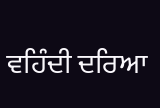ਵਹਿੰਦੀ ਦਰਿਆ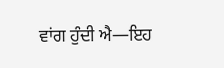ਵਾਂਗ ਹੁੰਦੀ ਐ—ਇਹ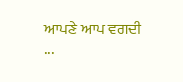ਆਪਣੇ ਆਪ ਵਗਦੀ ...